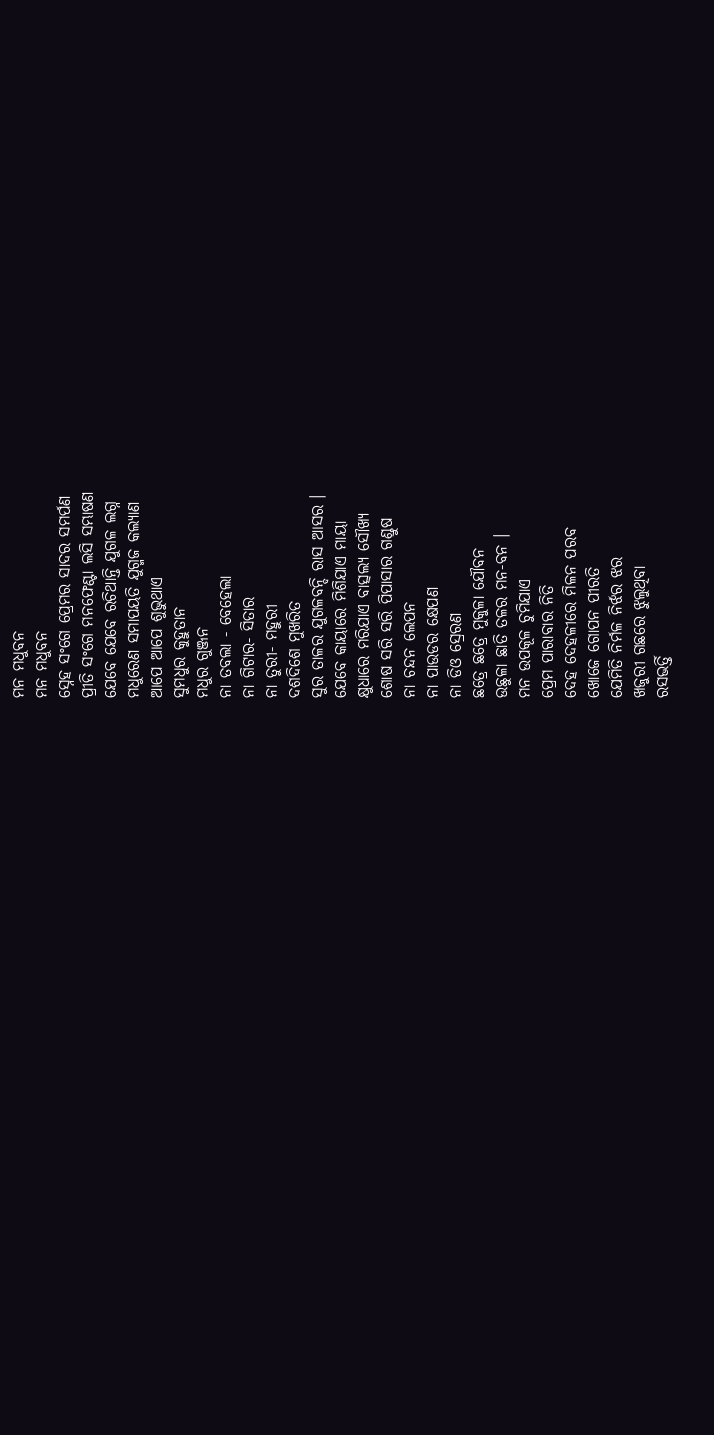ମନ ମଧୁବନ
ମନ ମଧୁବନ
ସ୍ନେହ ସଂଗେ ପ୍ରେମର ସାଦର ସମର୍ପଣ
ପ୍ରୀତି ସଂଗେ ମନଫେଣ୍ଟା ଲସି ସମ୍ଭାଷଣ
ଯେବେ ଯେବେ ରଚିଥାନ୍ତି ଯୁଗଳ ଲଗ୍ନ
ମଧୁରେଣ ସମାପୟତି ଯୁଗ୍ମଜ କଲ୍ୟାଣ
ଆପେ ଆପେ ଶୁଭୁଥାଏ
ସୁମଧୁର କୁହୁତାନ
ମଧୁର ଗୁଞ୍ଜନ
ନା ତବଲା - ବେହେଲା
ନା ଗିଟାର- ସିତାର
ନା ତୁରୀ- ମହୁରୀ
ଦଶଦିଶେ ମୁଖରିତ
ସୁର ତାଳର ଯୁଗଳବନ୍ଦି ରାସ ଆସର ।
ଯେବେ କାୟାରେ ମିଶିଯାଏ ମାୟା
କ୍ଷୁଧାରେ ମରିଯାଏ ବାତ୍ସଲ୍ୟ ସୌଖ୍ୟ
ଶୋଷ ସରି ସରି ପିପାସାର ଗଣ୍ଡୁଷ
ନା ଚନ୍ଦନ ଲେପନ
ନା ପାଉଡର କ୍ଷେପଣ
ନା ଡିଓ ସ୍ରେରଣ
ଛତ୍ରେ ଛତ୍ରେ ମୁକୁଳା ଯୌବନ
ଉଛୁଳା ଛାତି ତଳର ମନ-ବନ ।
ମନ ଉପକୂଳ ଚୁମିଯାଏ
ପ୍ରେମ ପାରାବାର ନିତି
ଦେହ ଦେହଳୀରେ ମିଳନ ପରବ
ଖୋଜେ ଗୋପନ ପୀରତି
ଯେମିତି ନିର୍ମଳ ନିର୍ଝର ଝର
ଖଜୁରୀ ଗଛରେ ଝୁଲୁଥିବା
ରସଭର୍ତ୍ତି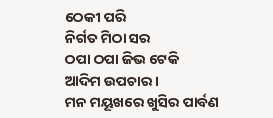ଠେକୀ ପରି
ନିର୍ଗତ ମିଠା ସର
ଠପା ଠପା ଜିଭ ଟେକି
ଆଦିମ ଉପଚାର ।
ମନ ମୟୂଖରେ ଖୁସିର ପାର୍ବଣ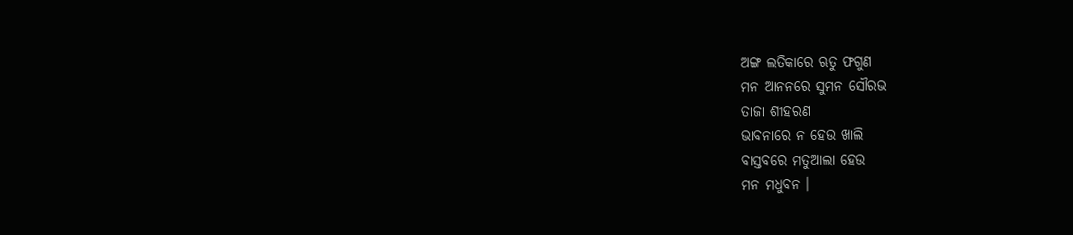ଅଙ୍ଗ ଲତିକାରେ ଋତୁ ଫଗୁଣ
ମନ ଆନନରେ ସୁମନ ସୌରଭ
ତାଜା ଶୀହରଣ
ଭାବନାରେ ନ ହେଉ ଖାଲି
ବାସ୍ତବରେ ମତୁଆଲା ହେଉ
ମନ ମଧୁବନ ।